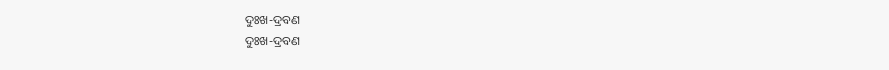ଦୁଃଖ-ଦ୍ରବଣ
ଦୁଃଖ-ଦ୍ରବଣ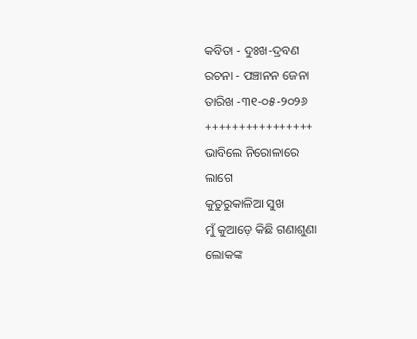କବିତା - ଦୁଃଖ-ଦ୍ରବଣ
ରଚନା - ପଞ୍ଚାନନ ଜେନା
ତାରିଖ -୩୧-୦୫-୨୦୨୬
++++++++++++++++
ଭାବିଲେ ନିରୋଳାରେ
ଲାଗେ
କୁତୁରୁକାଳିଆ ସୁଖ
ମୁଁ କୁଆଡ଼େ କିଛି ଗଣାଶୁଣା
ଲୋକଙ୍କ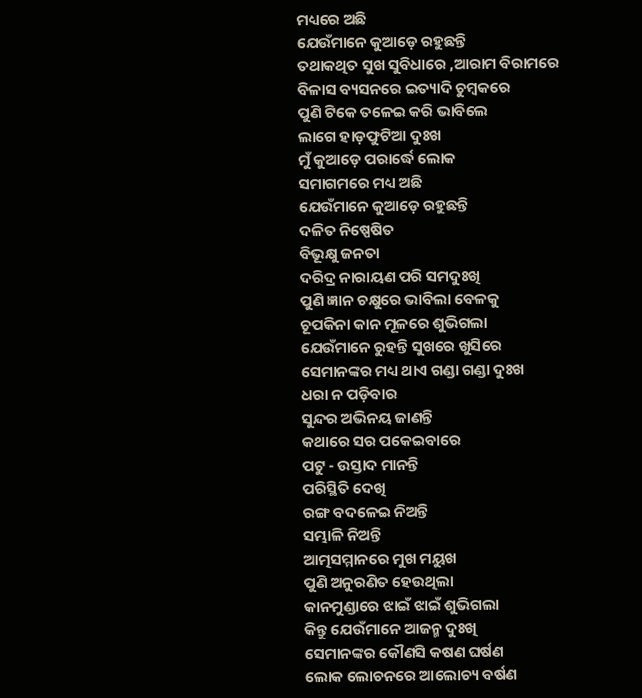ମଧ୍ୟରେ ଅଛି
ଯେଉଁମାନେ କୁଆଡ଼େ ରହୁଛନ୍ତି
ତଥାକଥିତ ସୁଖ ସୁବିଧାରେ ,ଆରାମ ବିରାମରେ
ବିଳାସ ବ୍ୟସନରେ ଇତ୍ୟାଦି ଚୁମ୍ବକରେ
ପୁଣି ଟିକେ ତଳେଇ କରି ଭାବିଲେ
ଲାଗେ ହାଡ଼ଫୁଟିଆ ଦୁଃଖ
ମୁଁ କୁଆଡ଼େ ପରାର୍ଦ୍ଧେ ଲୋକ
ସମାଗମରେ ମଧ୍ୟ ଅଛି
ଯେଉଁମାନେ କୁଆଡ଼େ ରହୁଛନ୍ତି
ଦଳିତ ନିଷ୍ପେଷିତ
ବିଭୂକ୍ଷୁ ଜନତା
ଦରିଦ୍ର ନାରାୟଣ ପରି ସମଦୁଃଖି
ପୁଣି ଜ୍ଞାନ ଚକ୍ଷୁରେ ଭାବିଲା ବେଳକୁ
ଚୂପକିନା କାନ ମୂଳରେ ଶୁଭିଗଲା
ଯେଉଁମାନେ ରୁହନ୍ତି ସୁଖରେ ଖୁସିରେ
ସେମାନଙ୍କର ମଧ୍ୟ ଥାଏ ଗଣ୍ଡା ଗଣ୍ଡା ଦୁଃଖ
ଧରା ନ ପଡ଼ିବାର
ସୁନ୍ଦର ଅଭିନୟ ଜାଣନ୍ତି
କଥାରେ ସର ପକେଇବାରେ
ପଟୁ - ଉସ୍ତାଦ ମାନନ୍ତି
ପରିସ୍ଥିତି ଦେଖି
ରଙ୍ଗ ବଦଳେଇ ନିଅନ୍ତି
ସମ୍ଭାଳି ନିଅନ୍ତି
ଆତ୍ମସମ୍ମାନରେ ମୁଖ ମୟୁଖ
ପୁଣି ଅନୁରଣିତ ହେଉଥିଲା
କାନମୁଣ୍ଡାରେ ଝାଇଁ ଝାଇଁ ଶୁଭିଗଲା
କିନ୍ତୁ ଯେଉଁମାନେ ଆଜନ୍ମ ଦୁଃଖି
ସେମାନଙ୍କର କୌଣସି କଷଣ ଘର୍ଷଣ
ଲୋକ ଲୋଚନରେ ଆଲୋଚ୍ୟ ବର୍ଷଣ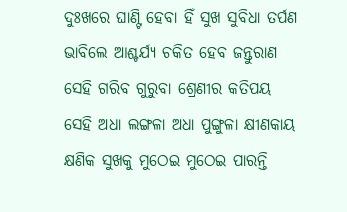ଦୁଃଖରେ ଘାଣ୍ଟି ହେବା ହିଁ ସୁଖ ସୁବିଧା ତର୍ପଣ
ଭାବିଲେ ଆଶ୍ଚର୍ଯ୍ୟ ଚକିତ ହେବ ଜନ୍ତୁରାଣ
ସେହି ଗରିବ ଗୁରୁବା ଶ୍ରେଣୀର କତିପୟ
ସେହି ଅଧା ଲଙ୍ଗଳା ଅଧା ପୁଙ୍ଗୁଳା କ୍ଷୀଣକାୟ
କ୍ଷଣିକ ସୁଖକୁ ମୁଠେଇ ମୁଠେଇ ପାରନ୍ତି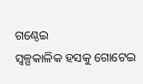ଗଣ୍ଠେଇ
ସ୍ଵଳ୍ପକାଳିକ ହସକୁ ଗୋଟେଇ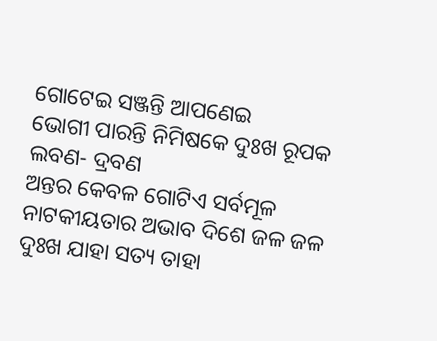ଗୋଟେଇ ସଞ୍ଜନ୍ତି ଆପଣେଇ
ଭୋଗୀ ପାରନ୍ତି ନିମିଷକେ ଦୁଃଖ ରୂପକ ଲବଣ- ଦ୍ରବଣ
ଅନ୍ତର କେବଳ ଗୋଟିଏ ସର୍ବମୂଳ
ନାଟକୀୟତାର ଅଭାବ ଦିଶେ ଜଳ ଜଳ
ଦୁଃଖ ଯାହା ସତ୍ୟ ତାହା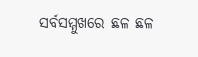ସର୍ବସମ୍ମୁଖରେ ଛଳ ଛଳ